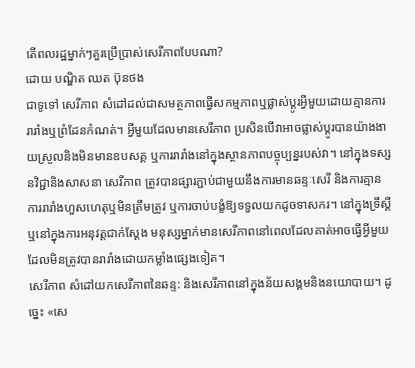តើពលរដ្ឋម្នាក់ៗគួរប្រើប្រាស់សេរីភាពបែបណា?
ដោយ បណ្ឌិត ឈត ប៊ុនថង
ជាទូទៅ សេរីភាព សំដៅដល់ជាសមត្ថភាពធ្វើសកម្មភាពឬផ្លាស់ប្តូរអ្វីមួយដោយគ្មានការរារាំងឬព្រំដែនកំណត់។ អ្វីមួយដែលមានសេរីភាព ប្រសិនបើវាអាចផ្លាស់ប្តូរបានយ៉ាងងាយស្រួលនិងមិនមានឧបសគ្គ ឬការរារាំងនៅក្នុងស្ថានភាពបច្ចុប្បន្នរបស់វា។ នៅក្នុងទស្សនវិជ្ជានិងសាសនា សេរីភាព ត្រូវបានផ្សារភ្ជាប់ជាមួយនឹងការមានឆន្ទៈសេរី និងការគ្មានការរារាំងហួសហេតុឬមិនត្រឹមត្រូវ ឬការចាប់បង្ខំឱ្យទទួលយកដូចទាសករ។ នៅក្នុងទ្រឹស្តីឬនៅក្នុងការអនុវត្តជាក់ស្តែង មនុស្សម្នាក់មានសេរីភាពនៅពេលដែលគាត់អាចធ្វើអ្វីមួយ ដែលមិនត្រូវបានរារាំងដោយកម្លាំងផ្សេងទៀត។
សេរីភាព សំដៅយកសេរីភាពនៃឆន្ទ: និងសេរីភាពនៅក្នុងន័យសង្គមនិងនយោបាយ។ ដូច្នេះ «សេ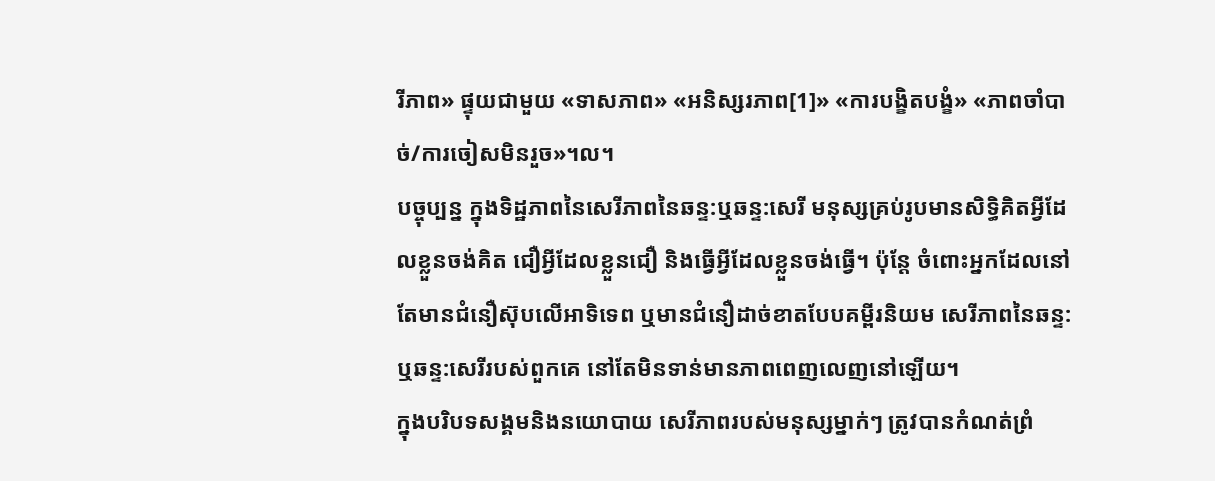រីភាព» ផ្ទុយជាមួយ «ទាសភាព» «អនិស្សរភាព[1]» «ការបង្ខិតបង្ខំ» «ភាពចាំបាច់/ការចៀសមិនរួច»។ល។
បច្ចុប្បន្ន ក្នុងទិដ្ឋភាពនៃសេរីភាពនៃឆន្ទ:ឬឆន្ទ:សេរី មនុស្សគ្រប់រូបមានសិទ្ធិគិតអ្វីដែលខ្លួនចង់គិត ជឿអ្វីដែលខ្លួនជឿ និងធ្វើអ្វីដែលខ្លួនចង់ធ្វើ។ ប៉ុន្តែ ចំពោះអ្នកដែលនៅតែមានជំនឿស៊ុបលើអាទិទេព ឬមានជំនឿដាច់ខាតបែបគម្ពីរនិយម សេរីភាពនៃឆន្ទ: ឬឆន្ទ:សេរីរបស់ពួកគេ នៅតែមិនទាន់មានភាពពេញលេញនៅឡើយ។
ក្នុងបរិបទសង្គមនិងនយោបាយ សេរីភាពរបស់មនុស្សម្នាក់ៗ ត្រូវបានកំណត់ព្រំ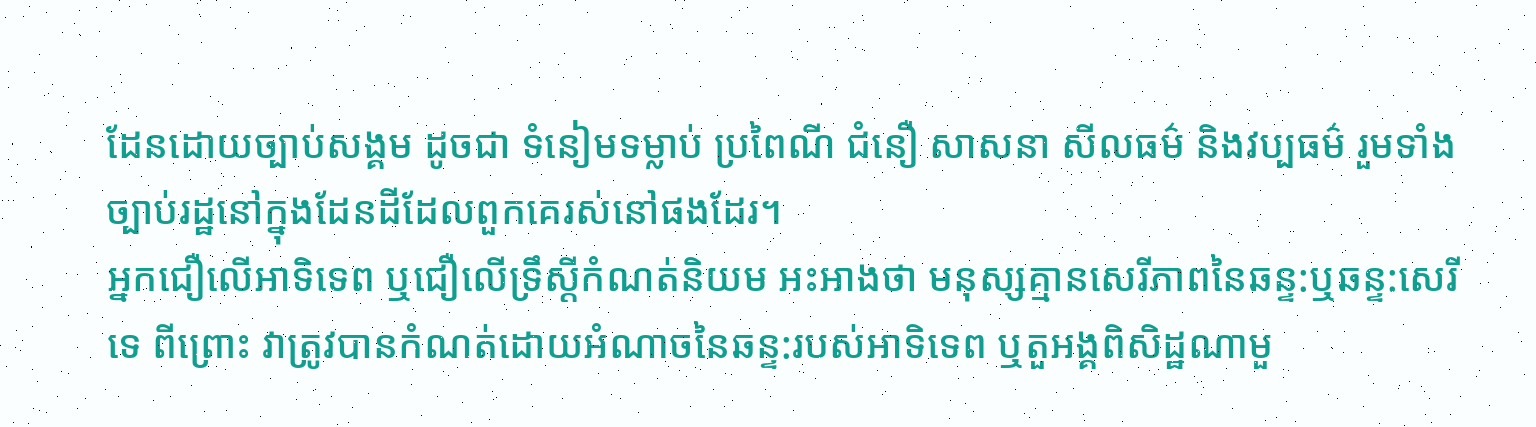ដែនដោយច្បាប់សង្គម ដូចជា ទំនៀមទម្លាប់ ប្រពៃណី ជំនឿ សាសនា សីលធម៌ និងវប្បធម៌ រួមទាំងច្បាប់រដ្ឋនៅក្នុងដែនដីដែលពួកគេរស់នៅផងដែរ។
អ្នកជឿលើអាទិទេព ឬជឿលើទ្រឹស្ដីកំណត់និយម អះអាងថា មនុស្សគ្មានសេរីភាពនៃឆន្ទ:ឬឆន្ទ:សេរីទេ ពីព្រោះ វាត្រូវបានកំណត់ដោយអំណាចនៃឆន្ទ:របស់អាទិទេព ឬតួអង្គពិសិដ្ឋណាមួ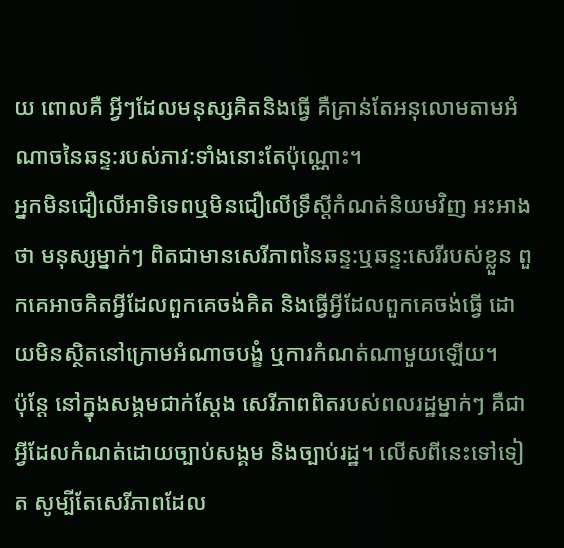យ ពោលគឺ អ្វីៗដែលមនុស្សគិតនិងធ្វើ គឺគ្រាន់តែអនុលោមតាមអំណាចនៃឆន្ទ:របស់ភាវ:ទាំងនោះតែប៉ុណ្ណោះ។
អ្នកមិនជឿលើអាទិទេពឬមិនជឿលើទ្រឹស្ដីកំណត់និយមវិញ អះអាងថា មនុស្សម្នាក់ៗ ពិតជាមានសេរីភាពនៃឆន្ទ:ឬឆន្ទ:សេរីរបស់ខ្លួន ពួកគេអាចគិតអ្វីដែលពួកគេចង់គិត និងធ្វើអ្វីដែលពួកគេចង់ធ្វើ ដោយមិនស្ថិតនៅក្រោមអំណាចបង្ខំ ឬការកំណត់ណាមួយឡើយ។
ប៉ុន្តែ នៅក្នុងសង្គមជាក់ស្ដែង សេរីភាពពិតរបស់ពលរដ្ឋម្នាក់ៗ គឺជាអ្វីដែលកំណត់ដោយច្បាប់សង្គម និងច្បាប់រដ្ឋ។ លើសពីនេះទៅទៀត សូម្បីតែសេរីភាពដែល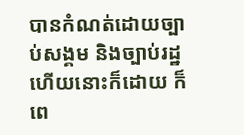បានកំណត់ដោយច្បាប់សង្គម និងច្បាប់រដ្ឋហើយនោះក៏ដោយ ក៏ពេ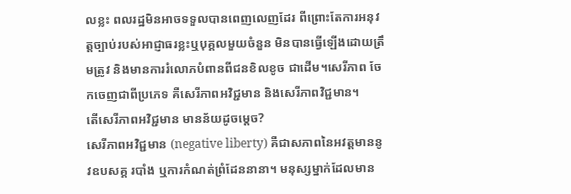លខ្លះ ពលរដ្ឋមិនអាចទទួលបានពេញលេញដែរ ពីព្រោះតែការអនុវត្តច្បាប់របស់អាជ្ញាធរខ្លះឬបុគ្គលមួយចំនួន មិនបានធ្វើឡើងដោយត្រឹមត្រូវ និងមានការរំលោភបំពានពីជនខិលខូច ជាដើម។សេរីភាព ចែកចេញជាពីប្រភេទ គឺសេរីភាពអវិជ្ជមាន និងសេរីភាពវិជ្ជមាន។
តើសេរីភាពអវិជ្ជមាន មានន័យដូចម្ដេច?
សេរីភាពអវិជ្ជមាន (negative liberty) គឺជាសភាពនៃអវត្តមាននូវឧបសគ្គ របាំង ឬការកំណត់ព្រំដែននានា។ មនុស្សម្នាក់ដែលមាន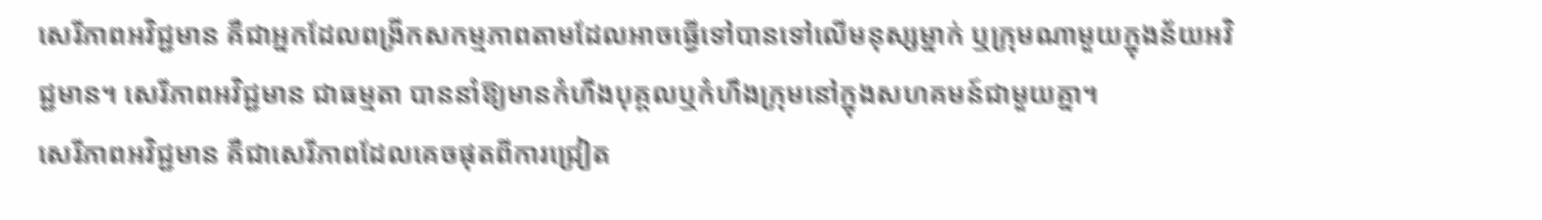សេរីភាពអវិជ្ជមាន គឺជាអ្នកដែលពង្រីកសកម្មភាពតាមដែលអាចធ្វើទៅបានទៅលើមនុស្សម្នាក់ ឬក្រុមណាមួយក្នុងន័យអវិជ្ជមាន។ សេរីភាពអវិជ្ជមាន ជាធម្មតា បាននាំឱ្យមានកំហឹងបុគ្គលឬកំហឹងក្រុមនៅក្នុងសហគមន៍ជាមួយគ្នា។
សេរីភាពអវិជ្ជមាន គឺជាសេរីភាពដែលគេចផុតពីការជ្រៀត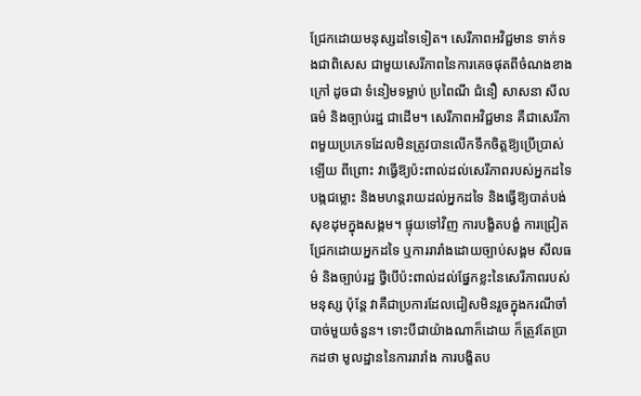ជ្រែកដោយមនុស្សដទៃទៀត។ សេរីភាពអវិជ្ជមាន ទាក់ទងជាពិសេស ជាមួយសេរីភាពនៃការគេចផុតពីចំណងខាងក្រៅ ដូចជា ទំនៀមទម្លាប់ ប្រពៃណី ជំនឿ សាសនា សីលធម៌ និងច្បាប់រដ្ឋ ជាដើម។ សេរីភាពអវិជ្ជមាន គឺជាសេរីភាពមួយប្រភេទដែលមិនត្រូវបានលើកទឹកចិត្តឱ្យប្រើប្រាស់ឡើយ ពីព្រោះ វាធ្វើឱ្យប៉ះពាល់ដល់សេរីភាពរបស់អ្នកដទៃ បង្កជម្លោះ និងមហន្តរាយដល់អ្នកដទៃ និងធ្វើឱ្យបាត់បង់សុខដុមក្នុងសង្គម។ ផ្ទុយទៅវិញ ការបង្ខិតបង្ខំ ការជ្រៀតជ្រែកដោយអ្នកដទៃ ឬការរារាំងដោយច្បាប់សង្គម សីលធម៌ និងច្បាប់រដ្ឋ ថ្វីបើប៉ះពាល់ដល់ផ្នែកខ្លះនៃសេរីភាពរបស់មនុស្ស ប៉ុន្តែ វាគឺជាប្រការដែលជៀសមិនរួចក្នុងករណីចាំបាច់មួយចំនួន។ ទោះបីជាយ៉ាងណាក៏ដោយ ក៏ត្រូវតែប្រាកដថា មូលដ្ឋាននៃការរារាំង ការបង្ខិតប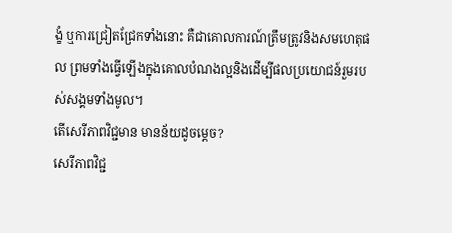ង្ខំ ឬការជ្រៀតជ្រែកទាំងនោះ គឺជាគោលការណ៍ត្រឹមត្រូវនិងសមហេតុផល ព្រមទាំងធ្វើឡើងក្នុងគោលបំណងល្អនិងដើម្បីផលប្រយោជន៍រួមរបស់សង្គមទាំងមូល។
តើសេរីភាពវិជ្ជមាន មានន័យដូចម្ដេច?
សេរីភាពវិជ្ជ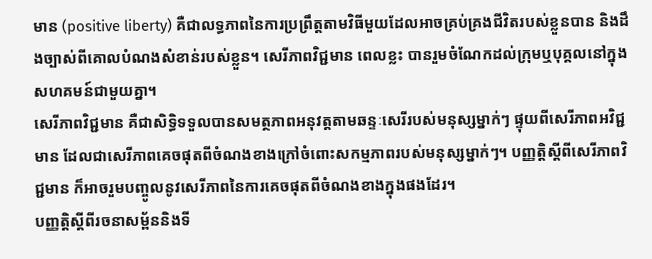មាន (positive liberty) គឺជាលទ្ធភាពនៃការប្រព្រឹត្តតាមវិធីមួយដែលអាចគ្រប់គ្រងជីវិតរបស់ខ្លួនបាន និងដឹងច្បាស់ពីគោលបំណងសំខាន់របស់ខ្លួន។ សេរីភាពវិជ្ជមាន ពេលខ្លះ បានរួមចំណែកដល់ក្រុមឬបុគ្គលនៅក្នុងសហគមន៍ជាមួយគ្នា។
សេរីភាពវិជ្ជមាន គឺជាសិទ្ធិទទួលបានសមត្ថភាពអនុវត្តតាមឆន្ទៈសេរីរបស់មនុស្សម្នាក់ៗ ផ្ទុយពីសេរីភាពអវិជ្ជមាន ដែលជាសេរីភាពគេចផុតពីចំណងខាងក្រៅចំពោះសកម្មភាពរបស់មនុស្សម្នាក់ៗ។ បញ្ញត្តិស្ដីពីសេរីភាពវិជ្ជមាន ក៏អាចរួមបញ្ចូលនូវសេរីភាពនៃការគេចផុតពីចំណងខាងក្នុងផងដែរ។
បញ្ញត្តិស្ដីពីរចនាសម្ព័ននិងទី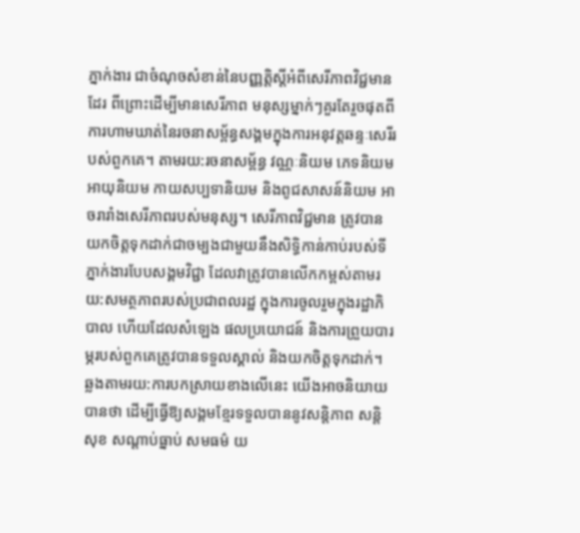ភ្នាក់ងារ ជាចំណុចសំខាន់នៃបញ្ញត្តិស្ដីអំពីសេរីភាពវិជ្ជមានដែរ ពីព្រោះដើម្បីមានសេរីភាព មនុស្សម្នាក់ៗគួរតែរួចផុតពីការហាមឃាត់នៃរចនាសម្ព័ន្ធសង្គមក្នុងការអនុវត្តឆន្ទៈសេរីរបស់ពួកគេ។ តាមរយ:រចនាសម្ព័ន្ធ វណ្ណៈនិយម ភេទនិយម អាយុនិយម កាយសប្បទានិយម និងពូជសាសន៍និយម អាចរារាំងសេរីភាពរបស់មនុស្ស។ សេរីភាពវិជ្ជមាន ត្រូវបានយកចិត្តទុកដាក់ជាចម្បងជាមួយនឹងសិទ្ធិកាន់កាប់របស់ទីភ្នាក់ងារបែបសង្គមវិជ្ជា ដែលវាត្រូវបានលើកកម្ពស់តាមរយ:សមត្ថភាពរបស់ប្រជាពលរដ្ឋ ក្នុងការចូលរួមក្នុងរដ្ឋាភិបាល ហើយដែលសំឡេង ផលប្រយោជន៍ និងការព្រួយបារម្ភរបស់ពួកគេត្រូវបានទទួលស្គាល់ និងយកចិត្តទុកដាក់។
ឆ្លងតាមរយ:ការបកស្រាយខាងលើនេះ យើងអាចនិយាយបានថា ដើម្បីធ្វើឱ្យសង្គមខ្មែរទទួលបាននូវសន្តិភាព សន្តិសុខ សណ្ដាប់ធ្នាប់ សមធម៌ យ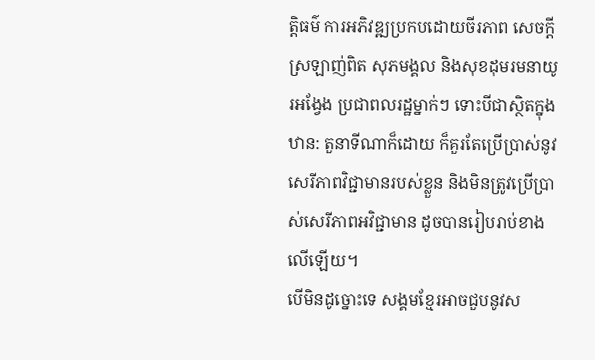ត្តិធម៌ ការអភិវឌ្ឍប្រកបដោយចីរភាព សេចក្ដីស្រឡាញ់ពិត សុភមង្គល និងសុខដុមរមនាយូរអង្វែង ប្រជាពលរដ្ឋម្នាក់ៗ ទោះបីជាស្ថិតក្នុងឋាន: តួនាទីណាក៏ដោយ ក៏គួរតែប្រើប្រាស់នូវសេរីភាពវិជ្ជាមានរបស់ខ្លួន និងមិនត្រូវប្រើប្រាស់សេរីភាពអវិជ្ជាមាន ដូចបានរៀបរាប់ខាងលើឡើយ។
បើមិនដូច្នោះទេ សង្គមខ្មែរអាចជួបនូវស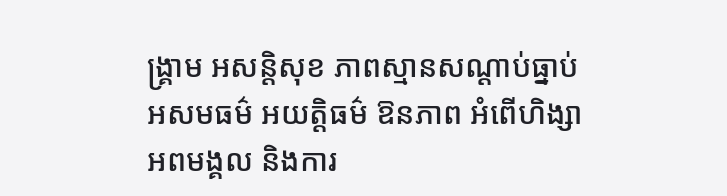ង្គ្រាម អសន្តិសុខ ភាពស្មានសណ្ដាប់ធ្នាប់ អសមធម៌ អយត្តិធម៌ ឱនភាព អំពើហិង្សា អពមង្គល និងការ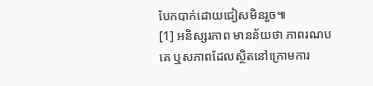បែកបាក់ដោយជៀសមិនរួច៕
[1] អនិស្សរភាព មានន័យថា ភាពរណបគេ ឬសភាពដែលស្ថិតនៅក្រោមការ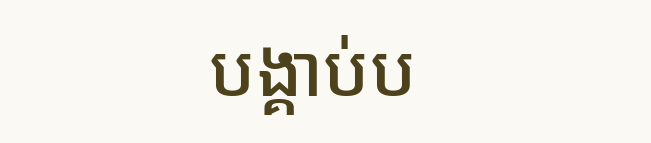បង្គាប់ប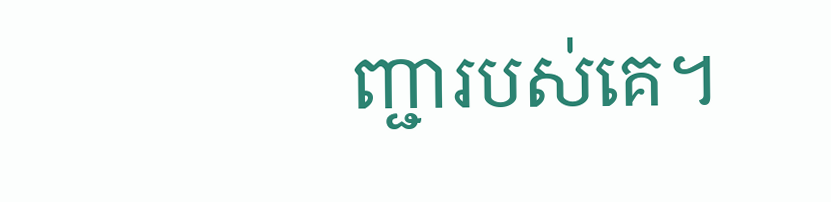ញ្ជារបស់គេ។